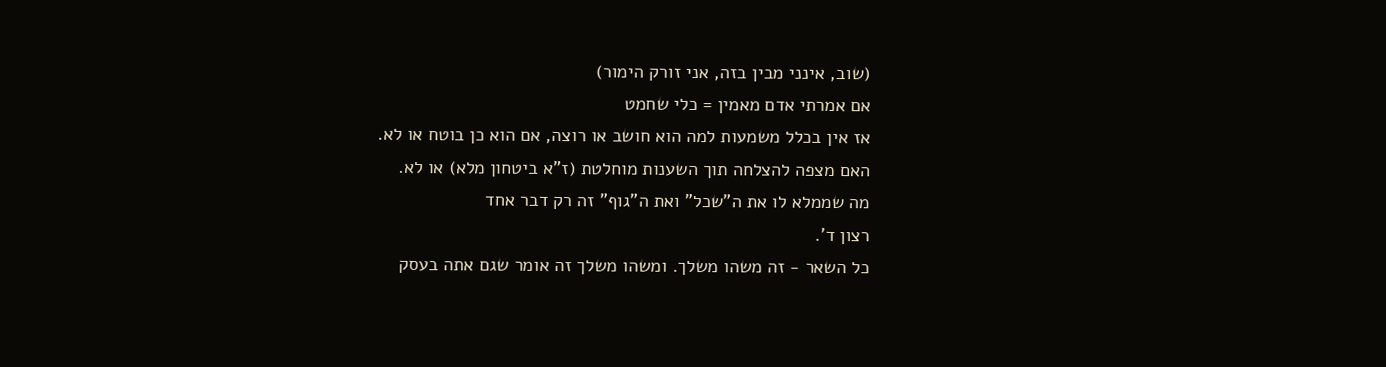(שוב, אינני מבין בזה, אני זורק הימור)
אם אמרתי אדם מאמין = כלי שחמט
אז אין בכלל משמעות למה הוא חושב או רוצה, אם הוא כן בוטח או לא.
האם מצפה להצלחה תוך השענות מוחלטת (ז"א ביטחון מלא) או לא.
מה שממלא לו את ה"שכל" ואת ה"גוף" זה רק דבר אחד
רצון ד'.
כל השאר - זה משהו משלך. ומשהו משלך זה אומר שגם אתה בעסק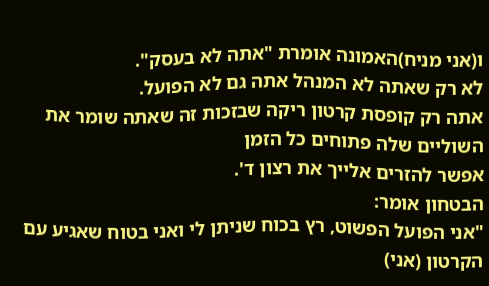ו(אני מניח)האמונה אומרת "אתה לא בעסק".
לא רק שאתה לא המנהל אתה גם לא הפועל.
אתה רק קופסת קרטון ריקה שבזכות זה שאתה שומר את השוליים שלה פתוחים כל הזמן
אפשר להזרים אלייך את רצון ד'.
הבטחון אומר:
"אני הפועל הפשוט, רץ בכוח שניתן לי ואני בטוח שאגיע עם הקרטון (אני)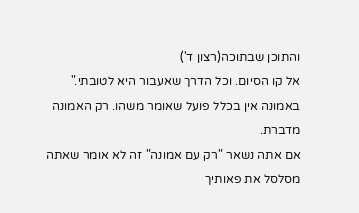והתוכן שבתוכה(רצון ד')
אל קו הסיום. וכל הדרך שאעבור היא לטובתי."
באמונה אין בכלל פועל שאומר משהו. רק האמונה מדברת.
אם אתה נשאר "רק עם אמונה" זה לא אומר שאתה מסלסל את פאותיך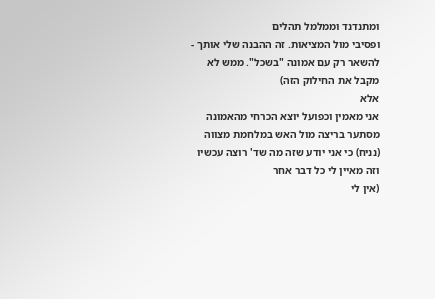ומתנדנד וממלמל תהלים
ופסיבי מול המציאות. זה ההבנה שלי אותך - להשאר רק עם אמונה "בשכל". ממש לא מקבל את החילוק הזה)
אלא
אני מאמין וכפועל יוצא הכרחי מהאמונה מסתער בריצה מול האש במלחמת מצווה (נניח) כי אני יודע שזה מה שד' רוצה עכשיו
וזה מאיין לי כל דבר אחר
(אין לי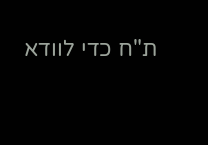ת"ח כדי לוודא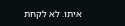איתו. לא לקחת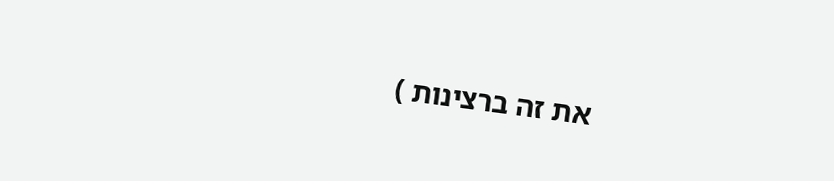את זה ברצינות )